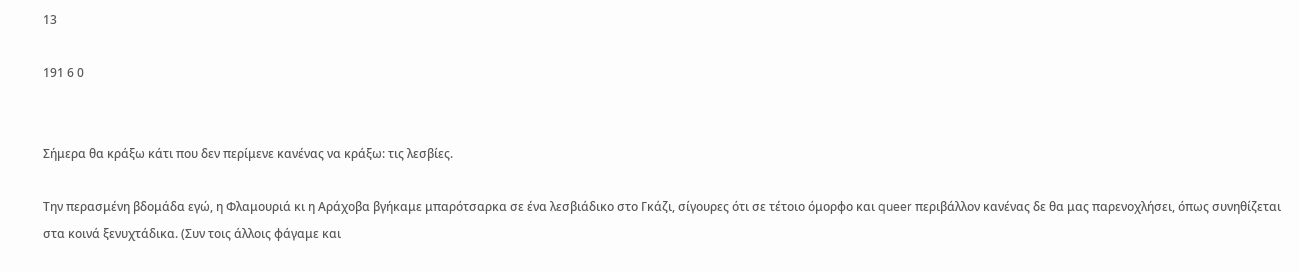13

191 6 0


Σήμερα θα κράξω κάτι που δεν περίμενε κανένας να κράξω: τις λεσβίες.

Την περασμένη βδομάδα εγώ, η Φλαμουριά κι η Αράχοβα βγήκαμε μπαρότσαρκα σε ένα λεσβιάδικο στο Γκάζι, σίγουρες ότι σε τέτοιο όμορφο και queer περιβάλλον κανένας δε θα μας παρενοχλήσει, όπως συνηθίζεται στα κοινά ξενυχτάδικα. (Συν τοις άλλοις φάγαμε και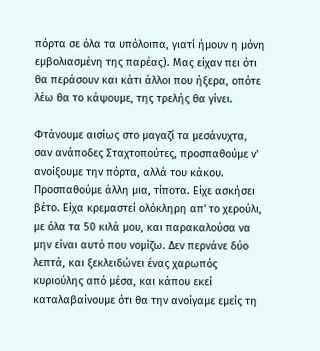πόρτα σε όλα τα υπόλοιπα, γιατί ήμουν η μόνη εμβολιασμένη της παρέας). Μας είχαν πει ότι θα περάσουν και κάτι άλλοι που ήξερα, οπότε λέω θα το κάψουμε, της τρελής θα γίνει.

Φτάνουμε αισίως στο μαγαζί τα μεσάνυχτα, σαν ανάποδες Σταχτοπούτες, προσπαθούμε ν' ανοίξουμε την πόρτα, αλλά του κάκου. Προσπαθούμε άλλη μια, τίποτα. Είχε ασκήσει βέτο. Είχα κρεμαστεί ολόκληρη απ' το χερούλι, με όλα τα 50 κιλά μου, και παρακαλούσα να μην είναι αυτό που νομίζω. Δεν περνάνε δύο λεπτά, και ξεκλειδώνει ένας χαρωπός κυριούλης από μέσα, και κάπου εκεί καταλαβαίνουμε ότι θα την ανοίγαμε εμείς τη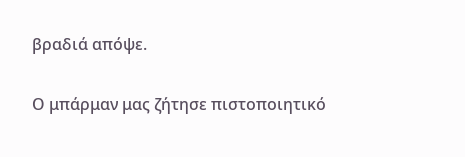βραδιά απόψε.

Ο μπάρμαν μας ζήτησε πιστοποιητικό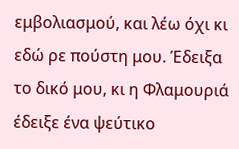εμβολιασμού, και λέω όχι κι εδώ ρε πούστη μου. Έδειξα το δικό μου, κι η Φλαμουριά έδειξε ένα ψεύτικο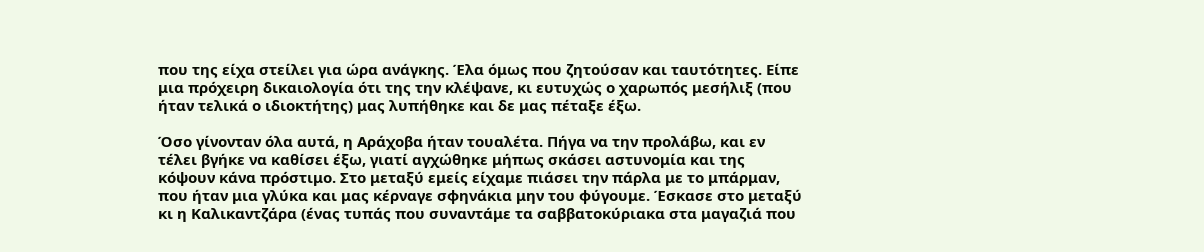που της είχα στείλει για ώρα ανάγκης. Έλα όμως που ζητούσαν και ταυτότητες. Είπε μια πρόχειρη δικαιολογία ότι της την κλέψανε, κι ευτυχώς ο χαρωπός μεσήλιξ (που ήταν τελικά ο ιδιοκτήτης) μας λυπήθηκε και δε μας πέταξε έξω.

Όσο γίνονταν όλα αυτά, η Αράχοβα ήταν τουαλέτα. Πήγα να την προλάβω, και εν τέλει βγήκε να καθίσει έξω, γιατί αγχώθηκε μήπως σκάσει αστυνομία και της κόψουν κάνα πρόστιμο. Στο μεταξύ εμείς είχαμε πιάσει την πάρλα με το μπάρμαν, που ήταν μια γλύκα και μας κέρναγε σφηνάκια μην του φύγουμε. Έσκασε στο μεταξύ κι η Καλικαντζάρα (ένας τυπάς που συναντάμε τα σαββατοκύριακα στα μαγαζιά που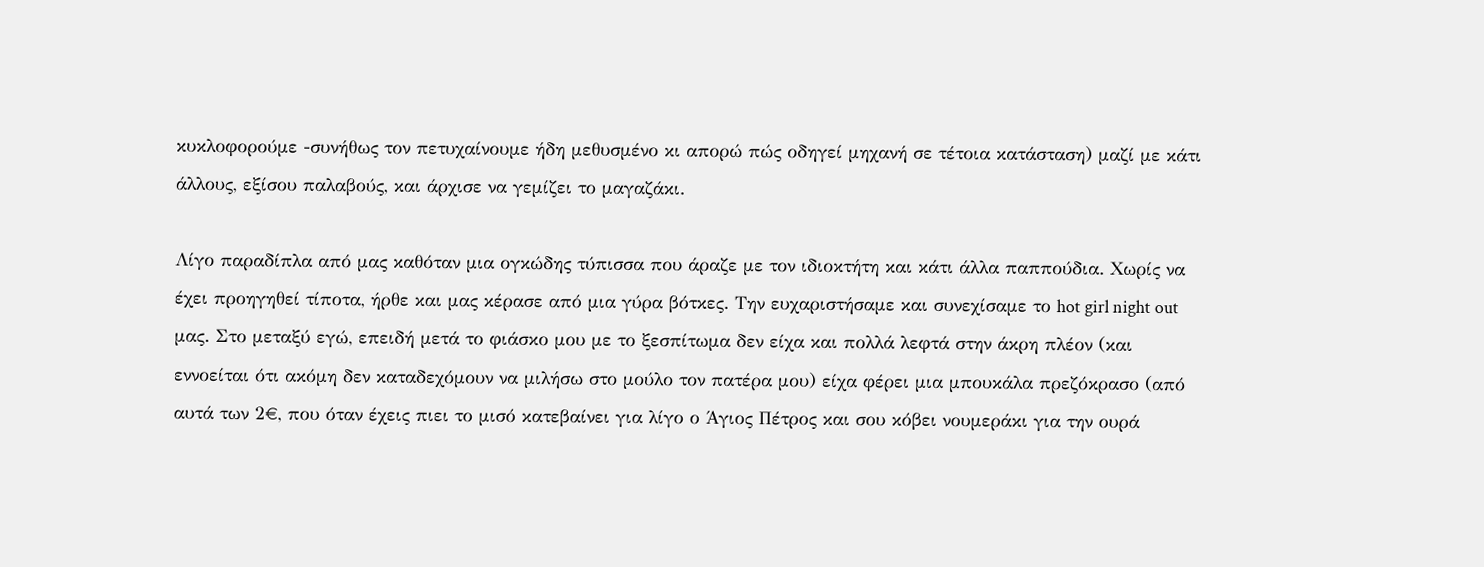κυκλοφορούμε -συνήθως τον πετυχαίνουμε ήδη μεθυσμένο κι απορώ πώς οδηγεί μηχανή σε τέτοια κατάσταση) μαζί με κάτι άλλους, εξίσου παλαβούς, και άρχισε να γεμίζει το μαγαζάκι.

Λίγο παραδίπλα από μας καθόταν μια ογκώδης τύπισσα που άραζε με τον ιδιοκτήτη και κάτι άλλα παππούδια. Χωρίς να έχει προηγηθεί τίποτα, ήρθε και μας κέρασε από μια γύρα βότκες. Την ευχαριστήσαμε και συνεχίσαμε το hot girl night out μας. Στο μεταξύ εγώ, επειδή μετά το φιάσκο μου με το ξεσπίτωμα δεν είχα και πολλά λεφτά στην άκρη πλέον (και εννοείται ότι ακόμη δεν καταδεχόμουν να μιλήσω στο μούλο τον πατέρα μου) είχα φέρει μια μπουκάλα πρεζόκρασο (από αυτά των 2€, που όταν έχεις πιει το μισό κατεβαίνει για λίγο ο Άγιος Πέτρος και σου κόβει νουμεράκι για την ουρά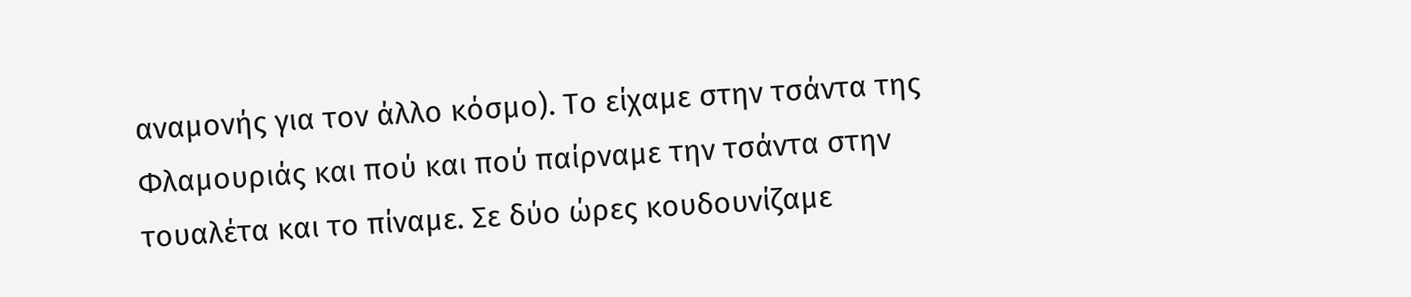αναμονής για τον άλλο κόσμο). Το είχαμε στην τσάντα της Φλαμουριάς και πού και πού παίρναμε την τσάντα στην τουαλέτα και το πίναμε. Σε δύο ώρες κουδουνίζαμε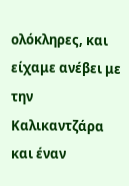ολόκληρες, και είχαμε ανέβει με την Καλικαντζάρα και έναν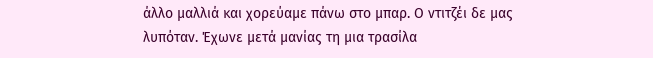άλλο μαλλιά και χορεύαμε πάνω στο μπαρ. Ο ντιτζέι δε μας λυπόταν. Έχωνε μετά μανίας τη μια τρασίλα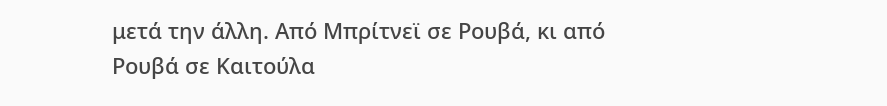μετά την άλλη. Από Μπρίτνεϊ σε Ρουβά, κι από Ρουβά σε Καιτούλα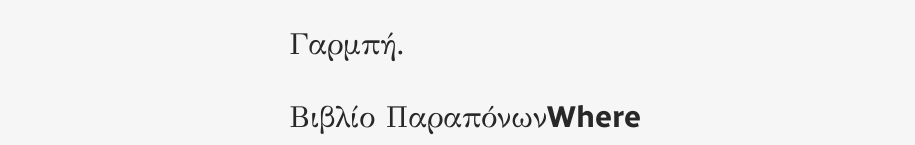Γαρμπή.

Βιβλίο ΠαραπόνωνWhere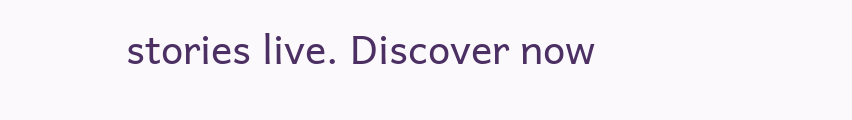stories live. Discover now